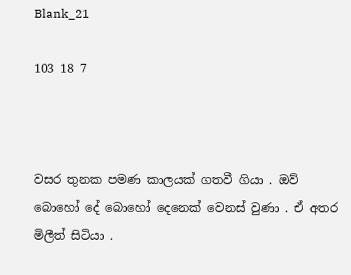Blank_21

103 18 7



වසර තුනක පමණ කාලයක් ගතවී ගියා . ඔව් බොහෝ දේ බොහෝ දෙනෙක් වෙනස් වුණා . ඒ අතර මිලීත් සිටියා .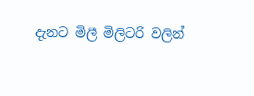දැනට මිලී මිලිටරි වලින්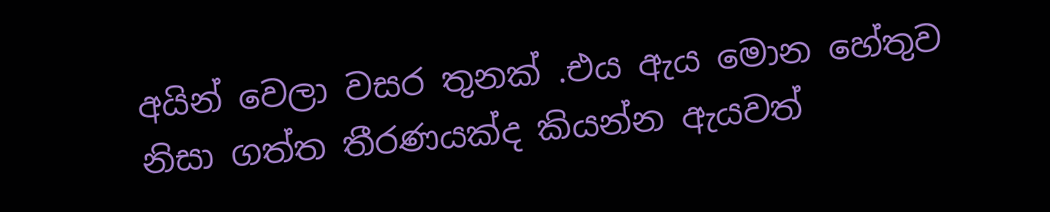අයින් වෙලා වසර තුනක් .එය ඇය මොන හේතුව නිසා ගත්ත තීරණයක්ද කියන්න ඇයවත්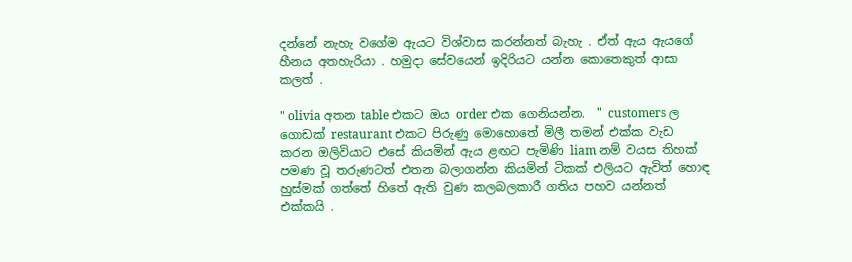දන්නේ නැහැ වගේම ඇයට විශ්වාස කරන්නත් බැහැ . ඒත් ඇය ඇයගේ හීනය අතහැරියා . හමුදා සේවයෙන් ඉදිරියට යන්න කොතෙකුත් ආසා කලත් .

" olivia අතන table එකට ඔය order එක ගෙනියන්න.  " customers ල ගොඩක් restaurant එකට පිරුණු මොහොතේ මිලී තමන් එක්ක වැඩ කරන ඔලිවියාට එසේ කියමින් ඇය ළඟට පැමිණි liam නම් වයස තිහක් පමණ වූ තරුණටත් එතන බලාගන්න කියමින් ටිකක් එලියට ඇවිත් හොඳ හුස්මක් ගත්තේ හිතේ ඇති වුණ කලබලකාරී ගතිය පහව යන්නත් එක්කයි .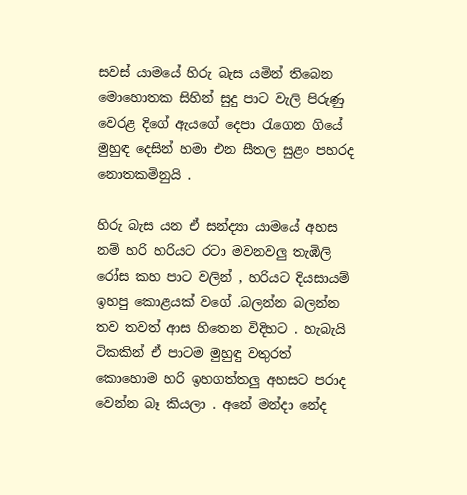සවස් යාමයේ හිරු බැස යමින් තිබෙන මොහොතක සිහින් සුදු පාට වැලි පිරුණු වෙරළ දිගේ ඇයගේ දෙපා රැගෙන ගියේ මුහුඳ දෙසින් හමා එන සීතල සුළං පහරද නොතකමිනුයි .

හිරු බැස යන ඒ සන්ද්‍යා යාමයේ අහස නම් හරි හරියට රටා මවනවලු තැඹිලි රෝස කහ පාට වලින් , හරියට දියසායම් ඉහපු කොළයක් වගේ .බලන්න බලන්න තව තවත් ආස හිතෙන විදිහට . හැබැයි ටිකකින් ඒ පාටම මුහුඳු වතුරත් කොහොම හරි ඉහගත්තලු අහසට පරාද වෙන්න බෑ කියලා . අනේ මන්දා නේද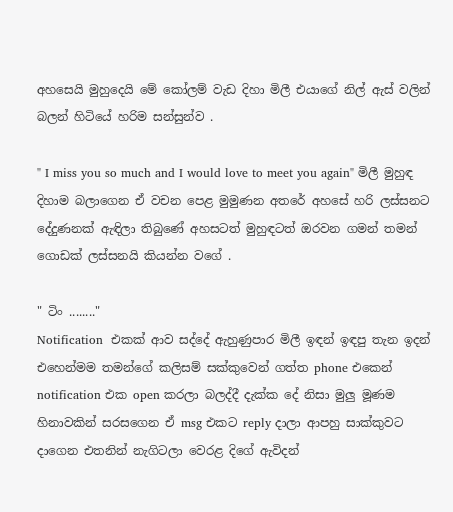අහසෙයි මුහුදෙයි මේ කෝලම් වැඩ දිහා මිලී එයාගේ නිල් ඇස් වලින් බලන් හිටියේ හරිම සන්සුන්ව .

" I miss you so much and I would love to meet you again" මිලී මුහුඳ දිහාම බලාගෙන ඒ වචන පෙළ මුමුණන අතරේ අහසේ හරි ලස්සනට දේදුණනක් ඇඳිලා තිබුණේ අහසටත් මුහුඳටත් ඔරවන ගමන් තමන් ගොඩක් ලස්සනයි කියන්න වගේ .

" ටිං ........"
Notification  එකක් ආව සද්දේ ඇහුණුපාර මිලී ඉඳන් ඉඳපු තැන ඉදන් එහෙන්මම තමන්ගේ කලිසම් සක්කුවෙන් ගත්ත phone එකෙන් notification එක open කරලා බලද්දී දැක්ක දේ නිසා මුලු මූණම හිනාවකින් සරසගෙන ඒ msg එකට reply දාලා ආපහු සාක්කුවට දාගෙන එතනින් නැගිටලා වෙරළ දිගේ ඇවිදන්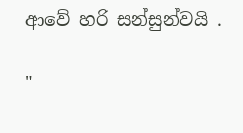ආවේ හරි සන්සුන්වයි .

"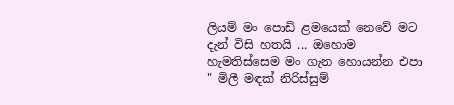ලියම් මං පොඩි ළමයෙක් නෙවේ මට දැන් විසි හතයි ... ඔහොම හැමතිස්සෙම මං ගැන හොයන්න එපා " මිලී මඳක් නිරිස්සුම්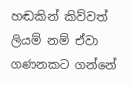හඬකින් කිව්වත් ලියම් නම් ඒවා ගණනකට ගන්නේ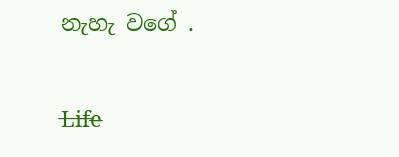නැහැ වගේ .

L̶i̶f̶e̶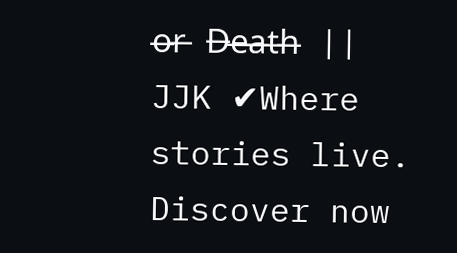o̶r̶ D̶e̶a̶t̶h̶ || JJK ✔Where stories live. Discover now